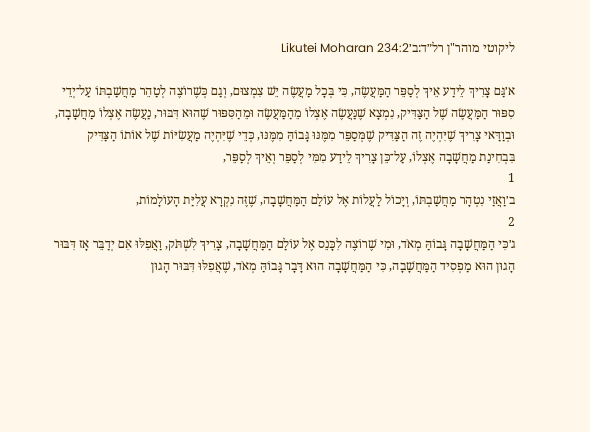ליקוטי מוהר"ן רל״ד:ב׳Likutei Moharan 234:2

א׳גַּם צָרִיךְ לֵידַע אֵיךְ לְסַפֵּר הַמַּעֲשֶׂה, כִּי בְּכָל מַעֲשֶׂה יֵשׁ צִמְצוּם, וְגַם כְּשֶׁרוֹצֶה לְטַהֵר מַחֲשַׁבְתּוֹ עַל־יְדֵי סִפּוּר הַמַּעֲשֶׂה שֶׁל הַצַּדִּיק, נִמְצָא שֶׁנַּעֲשֶׂה אֶצְלוֹ מֵהַמַּעֲשֶׂה וּמֵהַסִּפּוּר שֶׁהוּא דִּבּוּר, נַעֲשֶׂה אֶצְלוֹ מַחֲשָׁבָה, וּבְוַדַּאי צָרִיךְ שֶׁיִּהְיֶה זֶה הַצַּדִּיק שֶׁמְּסַפֵּר מִמֶּנּוּ גָּבוֹהַּ מִמֶּנּוּ, כְּדֵי שֶׁיִּהְיֶה מַעֲשִׂיּוֹת שֶׁל אוֹתוֹ הַצַּדִּיק בִּבְחִינַת מַחֲשָׁבָה אֶצְלוֹ, עַל־כֵּן צָרִיךְ לֵידַע מִמִּי לְסַפֵּר וְאֵיךְ לְסַפֵּר,
1
ב׳וַאֲזַי נִטְהָר מַחֲשַׁבְתּוֹ, וְיָכוֹל לַעֲלוֹת אֶל עוֹלַם הַמַּחֲשָׁבָה, שֶׁזֶּה נִקְרָא עֲלִיַּת הָעוֹלָמוֹת,
2
ג׳כִּי הַמַּחֲשָׁבָה גָּבוֹהַּ מְאֹד, וּמִי שֶׁרוֹצֶה לִכָּנֵס אֶל עוֹלַם הַמַּחֲשָׁבָה, צָרִיךְ לִשְׁתֹּק, וַאֲפִלּוּ אִם יְדַבֵּר אָז דִּבּוּר הָגוּן הוּא מַפְסִיד הַמַּחֲשָׁבָה, כִּי הַמַּחֲשָׁבָה הוּא דָּבָר גָּבוֹהַּ מְאֹד, שֶׁאֲפִלּוּ דִּבּוּר הָגוּן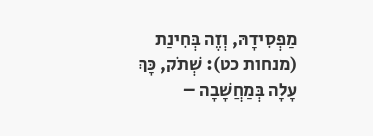מַפְסִידָהּ, וְזֶה בְּחִינַת (מנחות כט): שְׁתֹק, כָּךְ עָלָה בְּמַחֲשָׁבָה –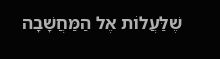שֶׁלַּעֲלוֹת אֶל הַמַּחֲשָׁבָה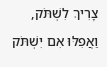צָרִיךְ לִשְׁתֹּק, וַאֲפִלּוּ אִם יִשְׁתֹּק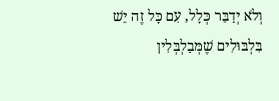וְלֹא יְדַבֵּר כְּלָל, עִם כָּל זֶה יֵשׁ בִּלְבּוּלִים שֶׁמְּבַלְבְּלִין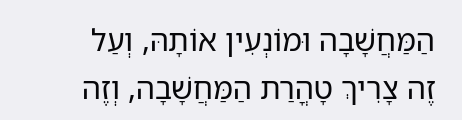הַמַּחֲשָׁבָה וּמוֹנְעִין אוֹתָהּ, וְעַל זֶה צָרִיךְ טָהֳרַת הַמַּחֲשָׁבָה, וְזֶה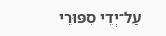עַל־יְדֵי סִפּוּרֵי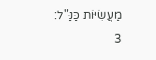מַעֲשִׂיּוֹת כַּנַּ"ל:
3